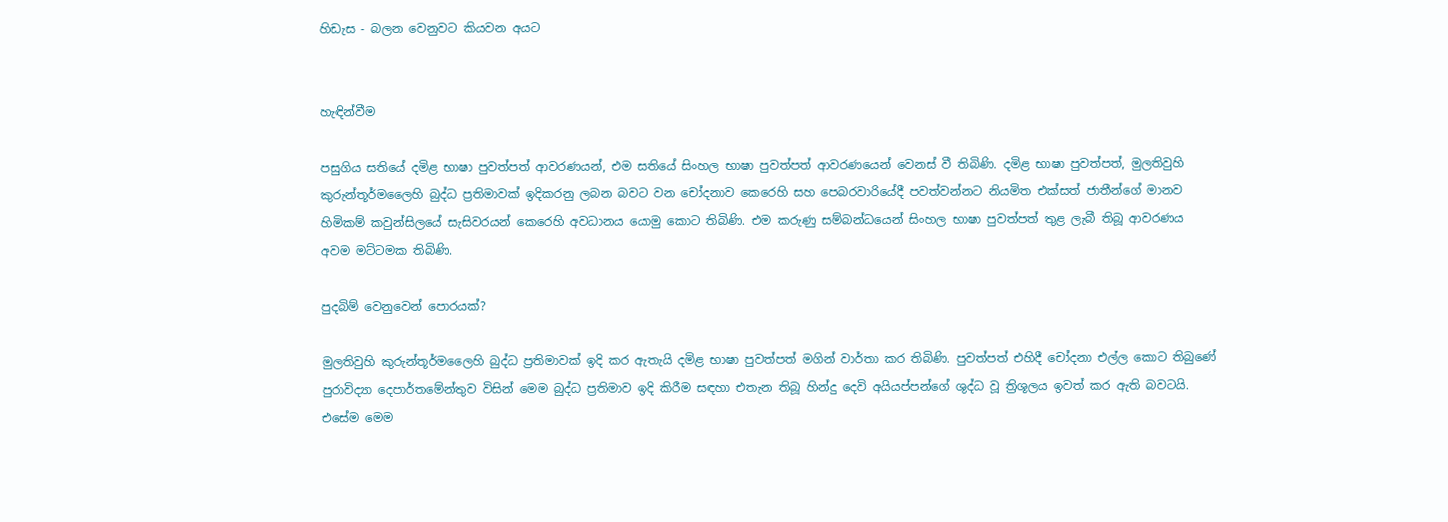හිඩැස - බලන වෙනුවට කියවන අයට


හැඳින්වීම

පසුගිය සතියේ දමිළ භාෂා පුවත්පත් ආවරණයන්, එම සතියේ සිංහල භාෂා පුවත්පත් ආවරණයෙන් වෙනස් වී තිබිණි. දමිළ භාෂා පුවත්පත්, මුලතිවුහි කුරුන්තූර්මලෛහි බුද්ධ ප්‍රතිමාවක් ඉදිකරනු ලබන බවට වන චෝදනාව කෙරෙහි සහ පෙබරවාරියේදී පවත්වන්නට නියමිත එක්සත් ජාතීන්ගේ මානව හිමිකම් කවුන්සිලයේ සැසිවරයන් කෙරෙහි අවධානය යොමු කොට තිබිණි. එම කරුණු සම්බන්ධයෙන් සිංහල භාෂා පුවත්පත් තුළ ලැබී තිබූ ආවරණය අවම මට්ටමක තිබිණි.

පුදබිම් වෙනුවෙන් පොරයක්?

මුලතිවුහි කුරුන්තූර්මලෛහි බුද්ධ ප්‍රතිමාවක් ඉදි කර ඇතැයි දමිළ භාෂා පුවත්පත් මගින් වාර්තා කර තිබිණි. පුවත්පත් එහිදී චෝදනා එල්ල කොට තිබුණේ පුරාවිද්‍යා දෙපාර්තමේන්තුව විසින් මෙම බුද්ධ ප්‍රතිමාව ඉදි කිරීම සඳහා එතැන තිබූ හින්දු දෙවි අයියප්පන්ගේ ශුද්ධ වූ ත්‍රිශූලය ඉවත් කර ඇති බවටයි. එසේම මෙම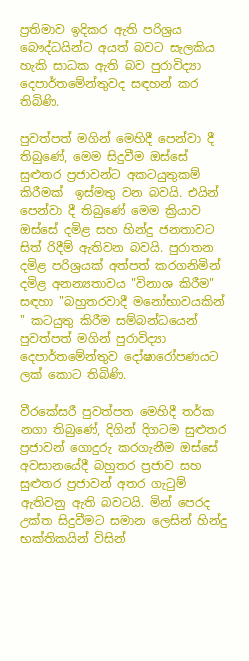ප්‍රතිමාව ඉදිකර ඇති පරිශ්‍රය බෞද්ධයින්ට අයත් බවට සැලකිය හැකි සාධක ඇති බව පුරාවිද්‍යා දෙපාර්තමේන්තුවද සඳහන් කර තිබිණි.

පුවත්පත් මගින් මෙහිදී පෙන්වා දී තිබුණේ, මෙම සිදුවීම ඔස්සේ සුළුතර ප්‍රජාවන්ට අකටයුතුකම් කිරීමක්  ඉස්මතු වන බවයි. එයින් පෙන්වා දී තිබුණේ මෙම ක්‍රියාව ඔස්සේ දමිළ සහ හින්දු ජනතාවට සිත්‍ රිදීම් ඇතිවන බවයි. පුරාතන දමිළ පරිශ්‍රයක් අත්පත් කරගනිමින් දමිළ අනන්‍යතාවය "විනාශ කිරීම" සඳහා "බහුතරවාදී මනෝභාවයකින් " කටයුතු කිරීම සම්බන්ධයෙන් පුවත්පත් මගින් පුරාවිද්‍යා දෙපාර්තමේන්තුව දෝෂාරෝපණයට ලක් කොට තිබිණි.

වීරකේසරී පුවත්පත මෙහිදී තර්ක නගා තිබුණේ, දිගින් දිගටම සුළුතර ප්‍රජාවන් ගොදුරු කරගැනීම ඔස්සේ අවසානයේදී බහුතර ප්‍රජාව සහ සුළුතර ප්‍රජාවන් අතර ගැටුම් ඇතිවනු ඇති බවටයි. මින් පෙරද උක්ත සිදුවීමට සමාන ලෙසින් හින්දු භක්තිකයින් විසින්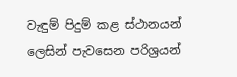වැඳුම් පිදුම් කළ ස්ථානයන් ලෙසින් පැවසෙන පරිශ්‍රයන්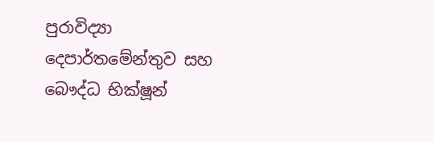පුරාවිද්‍යා දෙපාර්තමේන්තුව සහ බෞද්ධ භික්ෂූන්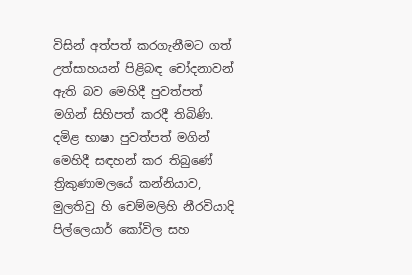විසින් අත්පත් කරගැනීමට ගත් උත්සාහයන් පිළිබඳ චෝදනාවන් ඇති බව මෙහිදී පුවත්පත් මගින් සිහිපත් කරදී තිබිණි. දමිළ භාෂා පුවත්පත් මගින් මෙහිදී සඳහන් කර තිබුණේ ත්‍රිකුණාමලයේ කන්නියාව, මුලතිවු හි චෙම්මලිහි නීරවියාදි පිල්ලෙයාර් කෝවිල සහ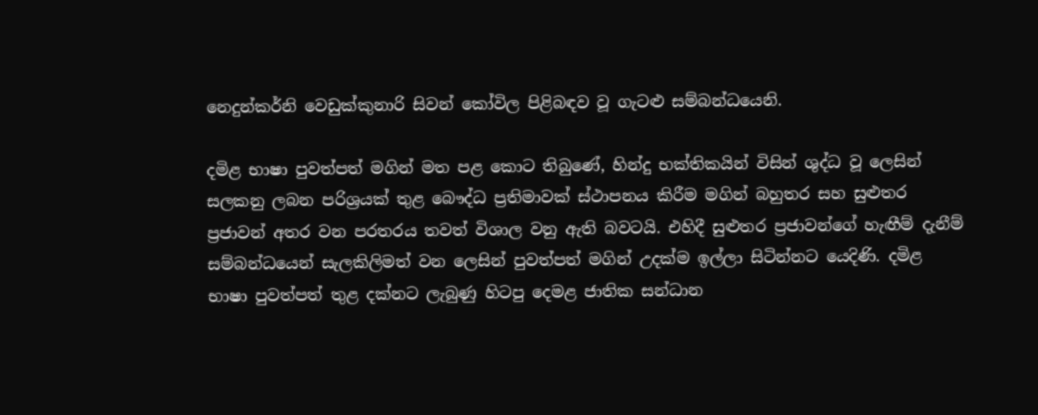නෙදුන්කර්නි වෙඩුක්කුනාරි සිවන් කෝවිල පිළිබඳව වූ ගැටළු සම්බන්ධයෙනි.

දමිළ භාෂා පුවත්පත් මගින් මත පළ කොට තිබුණේ, හින්දු භක්තිකයින් විසින් ශුද්ධ වූ ලෙසින් සලකනු ලබන පරිශ්‍රයක් තුළ බෞද්ධ ප්‍රතිමාවක් ස්ථාපනය කිරීම මගින් බහුතර සහ සුළුතර ප්‍රජාවන් අතර වන පරතරය තවත් විශාල වනු ඇති බවටයි. එහිදී සුළුතර ප්‍රජාවන්ගේ හැඟීම් දැනීම් සම්බන්ධයෙන් සැලකිලිමත් වන ලෙසින් පුවත්පත් මගින් උදක්ම ඉල්ලා සිටින්නට යෙදිණි. දමිළ භාෂා පුවත්පත් තුළ දක්නට ලැබුණු හිටපු දෙමළ ජාතික සන්ධාන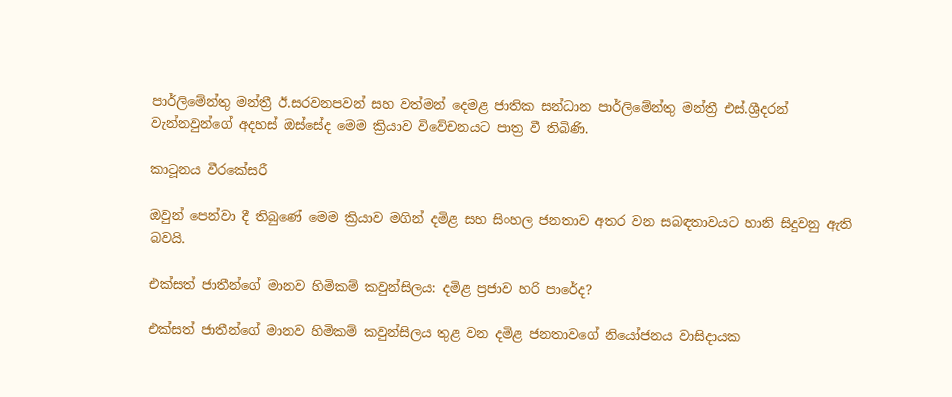පාර්ලිමේන්තු මන්ත්‍රී ඊ.සරවනපවන් සහ වත්මන් දෙමළ ජාතික සන්ධාන පාර්ලිමේන්තු මන්ත්‍රී එස්.ශ්‍රීදරන් වැන්නවුන්ගේ අදහස් ඔස්සේද මෙම ක්‍රියාව විවේචනයට පාත්‍ර වී තිබිණි.

කාටූනය වීරකේසරී

ඔවුන් පෙන්වා දී තිබුණේ මෙම ක්‍රියාව මගින් දමිළ සහ සිංහල ජනතාව අතර වන සබඳතාවයට හානි සිදුවනු ඇති බවයි.

එක්සත් ජාතීන්ගේ මානව හිමිකම් කවුන්සිලය: දමිළ ප්‍රජාව හරි පාරේද?

එක්සත් ජාතීන්ගේ මානව හිමිකම් කවුන්සිලය තුළ වන දමිළ ජනතාවගේ නියෝජනය වාසිදායක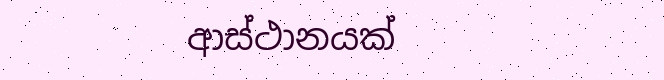ආස්ථානයක්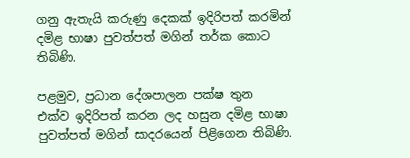ගනු ඇතැයි කරුණු දෙකක් ඉදිරිපත් කරමින් දමිළ භාෂා පුවත්පත් මගින් තර්ක කොට තිබිණි.

පළමුව, ප්‍රධාන දේශපාලන පක්ෂ තුන  එක්ව ඉදිරිපත් කරන ලද හසුන දමිළ භාෂා පුවත්පත් මගින් සාදරයෙන් පිළිගෙන තිබිණි.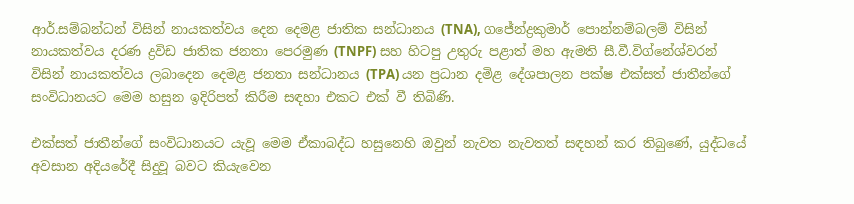ආර්.සම්බන්ධන් විසින් නායකත්වය දෙන දෙමළ ජාතික සන්ධානය (TNA), ගජේන්ද්‍රකුමාර් පොන්නම්බලම් විසින් නායකත්වය දරණ ද්‍රවිඩ ජාතික ජනතා පෙරමුණ (TNPF) සහ හිටපු උතුරු පළාත් මහ ඇමති සී.වී.විග්නේශ්වරන් විසින් නායකත්වය ලබාදෙන දෙමළ ජනතා සන්ධානය (TPA) යන ප්‍රධාන දමිළ දේශපාලන පක්ෂ එක්සත් ජාතීන්ගේ සංවිධානයට මෙම හසුන ඉදිරිපත් කිරීම සඳහා එකට එක් වී තිබිණි.

එක්සත් ජාතීන්ගේ සංවිධානයට යැවූ මෙම ඒකාබද්ධ හසුනෙහි ඔවුන් නැවත නැවතත් සඳහන් කර තිබුණේ, යුද්ධයේ අවසාන අදියරේදී සිදුවූ බවට කියැවෙන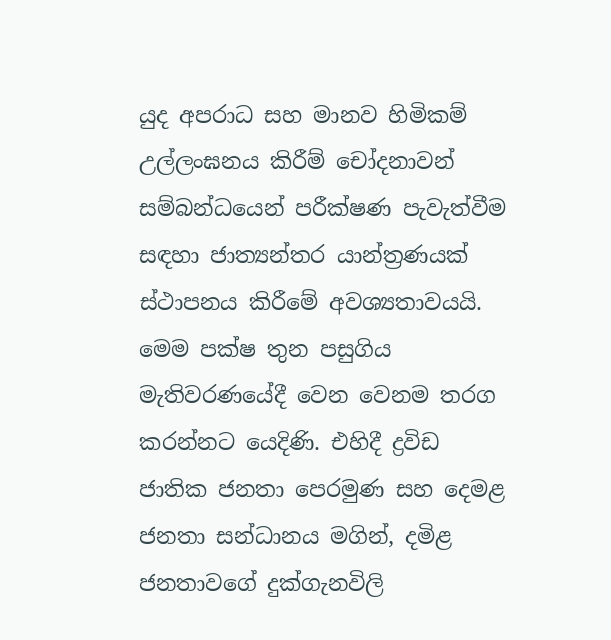යුද අපරාධ සහ මානව හිමිකම් උල්ලංඝනය කිරීම් චෝදනාවන් සම්බන්ධයෙන් පරීක්ෂණ පැවැත්වීම සඳහා ජාත්‍යන්තර යාන්ත්‍රණයක් ස්ථාපනය කිරීමේ අවශ්‍යතාවයයි. මෙම පක්ෂ තුන පසුගිය මැතිවරණයේදී වෙන වෙනම තරග කරන්නට යෙදිණි. එහිදී ද්‍රවිඩ ජාතික ජනතා පෙරමුණ සහ දෙමළ ජනතා සන්ධානය මගින්, දමිළ ජනතාවගේ දුක්ගැනවිලි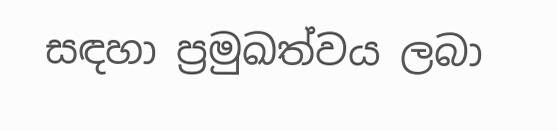සඳහා ප්‍රමුඛත්වය ලබා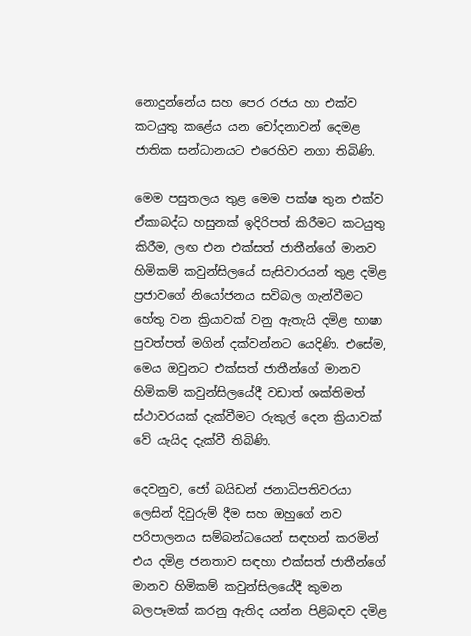නොදුන්නේය සහ පෙර රජය හා එක්ව කටයුතු කළේය යන චෝදනාවන් දෙමළ ජාතික සන්ධානයට එරෙහිව නගා තිබිණි.

මෙම පසුතලය තුළ මෙම පක්ෂ තුන එක්ව ඒකාබද්ධ හසුනක් ඉදිරිපත් කිරීමට කටයුතු කිරීම, ලඟ එන එක්සත් ජාතීන්ගේ මානව හිමිකම් කවුන්සිලයේ සැසිවාරයන් තුළ දමිළ ප්‍රජාවගේ නියෝජනය සවිබල ගැන්වීමට හේතු වන ක්‍රියාවක් වනු ඇතැයි දමිළ භාෂා පුවත්පත් මගින් දක්වන්නට යෙදිණි. එසේම, මෙය ඔවුනට එක්සත් ජාතීන්ගේ මානව හිමිකම් කවුන්සිලයේදී වඩාත් ශක්තිමත් ස්ථාවරයක් දැක්වීමට රුකුල් දෙන ක්‍රියාවක් වේ යැයිද දැක්වී තිබිණි.

දෙවනුව, ජෝ බයිඩන් ජනාධිපතිවරයා ලෙසින් දිවුරුම් දීම සහ ඔහුගේ නව පරිපාලනය සම්බන්ධයෙන් සඳහන් කරමින් එය දමිළ ජනතාව සඳහා එක්සත් ජාතීන්ගේ මානව හිමිකම් කවුන්සිලයේදී කුමන බලපෑමක් කරනු ඇතිද යන්න පිළිබඳව දමිළ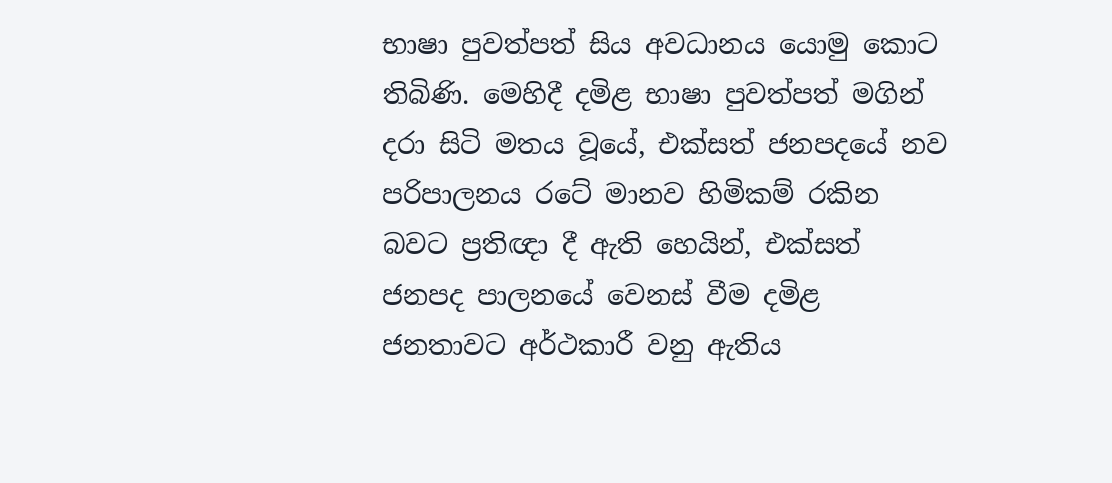භාෂා පුවත්පත් සිය අවධානය යොමු කොට තිබිණි. මෙහිදී දමිළ භාෂා පුවත්පත් මගින් දරා සිටි මතය වූයේ, එක්සත් ජනපදයේ නව පරිපාලනය රටේ මානව හිමිකම් රකින බවට ප්‍රතිඥා දී ඇති හෙයින්, එක්සත් ජනපද පාලනයේ වෙනස් වීම දමිළ ජනතාවට අර්ථකාරී වනු ඇතිය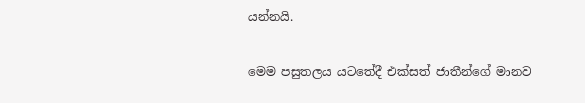යන්නයි.

මෙම පසුතලය යටතේදී එක්සත් ජාතීන්ගේ මානව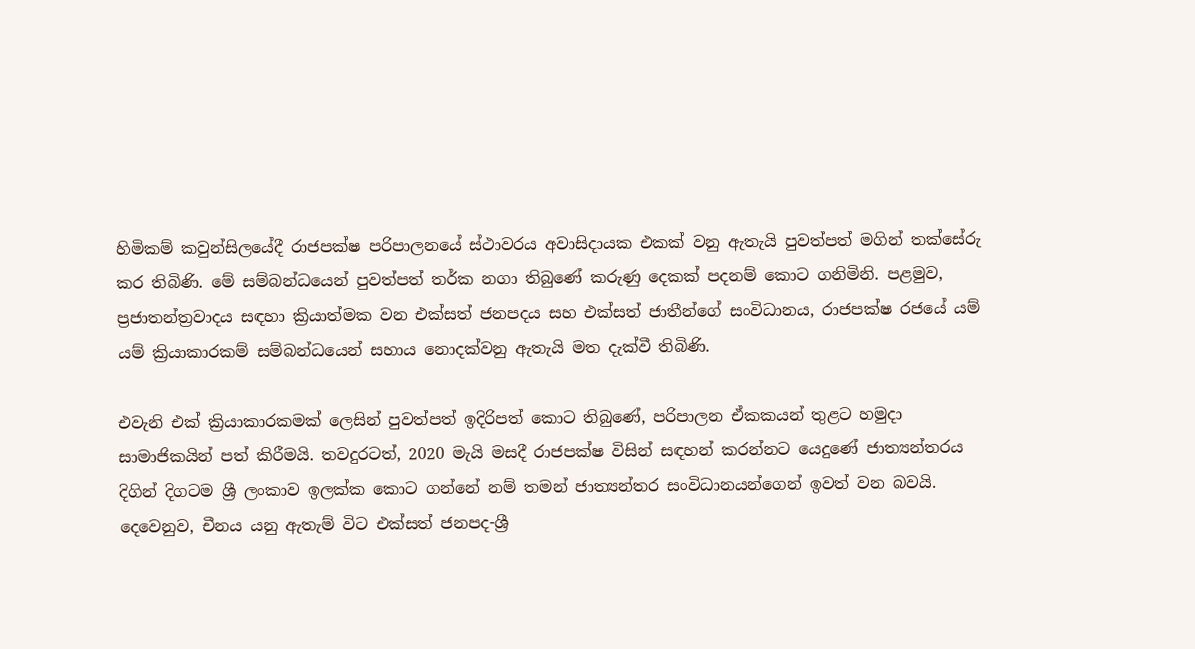හිමිකම් කවුන්සිලයේදී රාජපක්ෂ පරිපාලනයේ ස්ථාවරය අවාසිදායක එකක් වනු ඇතැයි පුවත්පත් මගින් තක්සේරු කර තිබිණි. මේ සම්බන්ධයෙන් පුවත්පත් තර්ක නගා තිබුණේ කරුණු දෙකක් පදනම් කොට ගනිමිනි. පළමුව, ප්‍රජාතන්ත්‍රවාදය සඳහා ක්‍රියාත්මක වන එක්සත් ජනපදය සහ එක්සත් ජාතීන්ගේ සංවිධානය, රාජපක්ෂ රජයේ යම් යම් ක්‍රියාකාරකම් සම්බන්ධයෙන් සහාය නොදක්වනු ඇතැයි මත දැක්වී තිබිණි.

එවැනි එක් ක්‍රියාකාරකමක් ලෙසින් පුවත්පත් ඉදිරිපත් කොට තිබුණේ, පරිපාලන ඒකකයන් තුළට හමුදා සාමාජිකයින් පත් කිරීමයි. තවදුරටත්, 2020 මැයි මසදී රාජපක්ෂ විසින් සඳහන් කරන්නට යෙදුණේ ජාත්‍යන්තරය දිගින් දිගටම ශ්‍රී ලංකාව ඉලක්ක කොට ගන්නේ නම් තමන් ජාත්‍යන්තර සංවිධානයන්ගෙන් ඉවත් වන බවයි. දෙවෙනුව, චීනය යනු ඇතැම් විට එක්සත් ජනපද-ශ්‍රී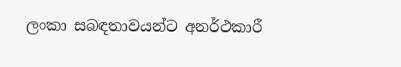ලංකා සබඳතාවයන්ට අනර්ථකාරී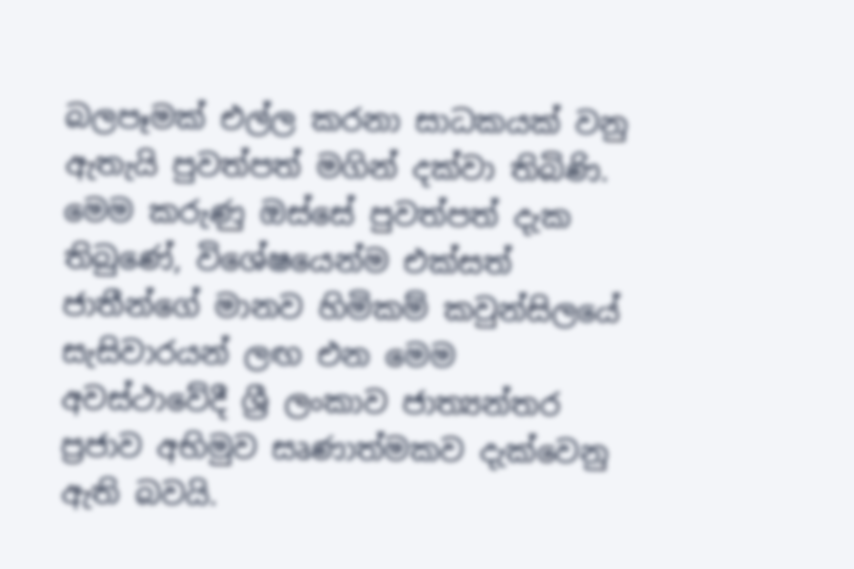බලපෑමක් එල්ල කරනා සාධකයක් වනු ඇතැයි පුවත්පත් මගින් දක්වා තිබිණි. මෙම කරුණු ඔස්සේ පුවත්පත් දැක තිබුණේ, විශේෂයෙන්ම එක්සත් ජාතීන්ගේ මානව හිමිකම් කවුන්සිලයේ සැසිවාරයන් ලඟ එන මෙම අවස්ථාවේදී ශ්‍රී ලංකාව ජාත්‍යන්තර ප්‍රජාව අභිමුව සෘණාත්මකව දැක්වෙනු ඇති බවයි.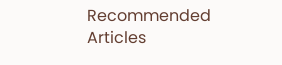Recommended Articles